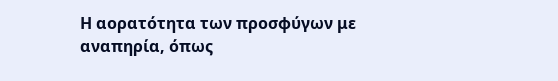Η αορατότητα των προσφύγων με αναπηρία, όπως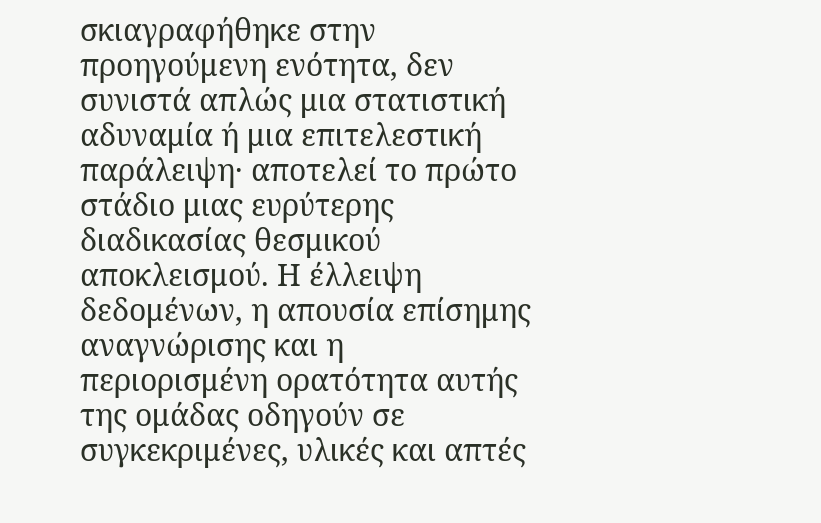σκιαγραφήθηκε στην προηγούμενη ενότητα, δεν συνιστά απλώς μια στατιστική αδυναμία ή μια επιτελεστική παράλειψη· αποτελεί το πρώτο στάδιο μιας ευρύτερης διαδικασίας θεσμικού αποκλεισμού. Η έλλειψη δεδομένων, η απουσία επίσημης αναγνώρισης και η περιορισμένη ορατότητα αυτής της ομάδας οδηγούν σε συγκεκριμένες, υλικές και απτές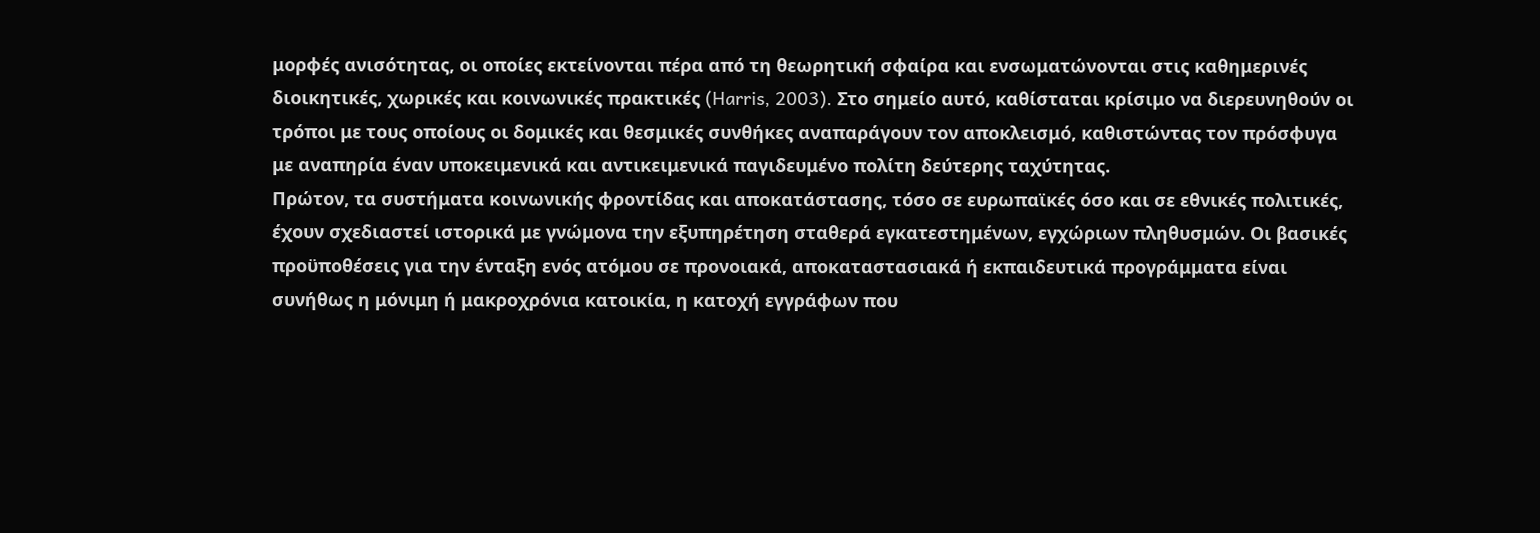μορφές ανισότητας, οι οποίες εκτείνονται πέρα από τη θεωρητική σφαίρα και ενσωματώνονται στις καθημερινές διοικητικές, χωρικές και κοινωνικές πρακτικές (Harris, 2003). Στο σημείο αυτό, καθίσταται κρίσιμο να διερευνηθούν οι τρόποι με τους οποίους οι δομικές και θεσμικές συνθήκες αναπαράγουν τον αποκλεισμό, καθιστώντας τον πρόσφυγα με αναπηρία έναν υποκειμενικά και αντικειμενικά παγιδευμένο πολίτη δεύτερης ταχύτητας.
Πρώτον, τα συστήματα κοινωνικής φροντίδας και αποκατάστασης, τόσο σε ευρωπαϊκές όσο και σε εθνικές πολιτικές, έχουν σχεδιαστεί ιστορικά με γνώμονα την εξυπηρέτηση σταθερά εγκατεστημένων, εγχώριων πληθυσμών. Οι βασικές προϋποθέσεις για την ένταξη ενός ατόμου σε προνοιακά, αποκαταστασιακά ή εκπαιδευτικά προγράμματα είναι συνήθως η μόνιμη ή μακροχρόνια κατοικία, η κατοχή εγγράφων που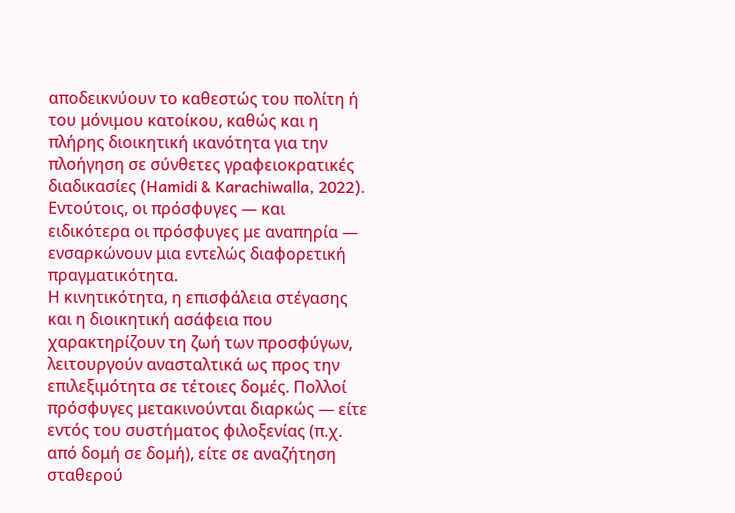αποδεικνύουν το καθεστώς του πολίτη ή του μόνιμου κατοίκου, καθώς και η πλήρης διοικητική ικανότητα για την πλοήγηση σε σύνθετες γραφειοκρατικές διαδικασίες (Hamidi & Karachiwalla, 2022). Εντούτοις, οι πρόσφυγες — και ειδικότερα οι πρόσφυγες με αναπηρία — ενσαρκώνουν μια εντελώς διαφορετική πραγματικότητα.
Η κινητικότητα, η επισφάλεια στέγασης και η διοικητική ασάφεια που χαρακτηρίζουν τη ζωή των προσφύγων, λειτουργούν ανασταλτικά ως προς την επιλεξιμότητα σε τέτοιες δομές. Πολλοί πρόσφυγες μετακινούνται διαρκώς — είτε εντός του συστήματος φιλοξενίας (π.χ. από δομή σε δομή), είτε σε αναζήτηση σταθερού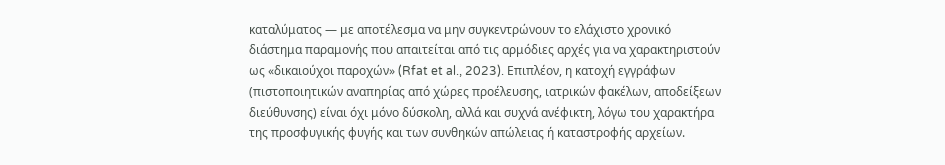καταλύματος — με αποτέλεσμα να μην συγκεντρώνουν το ελάχιστο χρονικό διάστημα παραμονής που απαιτείται από τις αρμόδιες αρχές για να χαρακτηριστούν ως «δικαιούχοι παροχών» (Rfat et al., 2023). Επιπλέον, η κατοχή εγγράφων (πιστοποιητικών αναπηρίας από χώρες προέλευσης, ιατρικών φακέλων, αποδείξεων διεύθυνσης) είναι όχι μόνο δύσκολη, αλλά και συχνά ανέφικτη, λόγω του χαρακτήρα της προσφυγικής φυγής και των συνθηκών απώλειας ή καταστροφής αρχείων.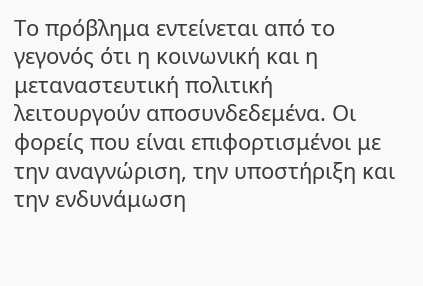Το πρόβλημα εντείνεται από το γεγονός ότι η κοινωνική και η μεταναστευτική πολιτική λειτουργούν αποσυνδεδεμένα. Οι φορείς που είναι επιφορτισμένοι με την αναγνώριση, την υποστήριξη και την ενδυνάμωση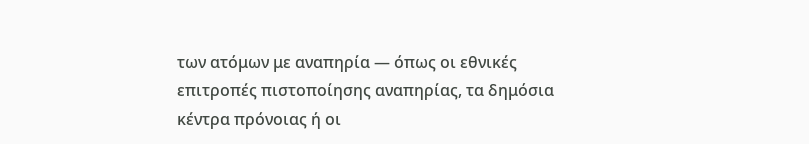των ατόμων με αναπηρία — όπως οι εθνικές επιτροπές πιστοποίησης αναπηρίας, τα δημόσια κέντρα πρόνοιας ή οι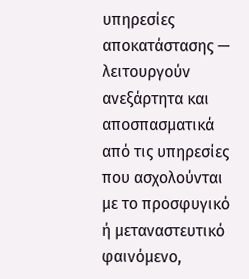υπηρεσίες αποκατάστασης — λειτουργούν ανεξάρτητα και αποσπασματικά από τις υπηρεσίες που ασχολούνται με το προσφυγικό ή μεταναστευτικό φαινόμενο,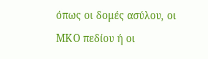όπως οι δομές ασύλου, οι ΜΚΟ πεδίου ή οι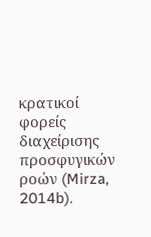κρατικοί φορείς διαχείρισης προσφυγικών ροών (Mirza, 2014b).